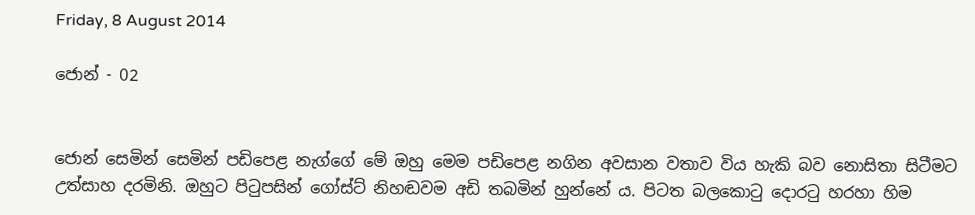Friday, 8 August 2014

ජොන් - 02


ජොන් සෙමින් සෙමින් පඩිපෙළ නැග්ගේ මේ ඔහු ‍මෙම පඩිපෙළ නගින අවසාන වතාව විය හැකි බව නොසිතා සිටීමට උත්සාහ දරමිනි. ඔහු‍ට පිටුපසින් ගෝස්ට් නිහඬවම අඩි තබමින් හුන්නේ ය. පිටත බලකොටු දොරටු හරහා හිම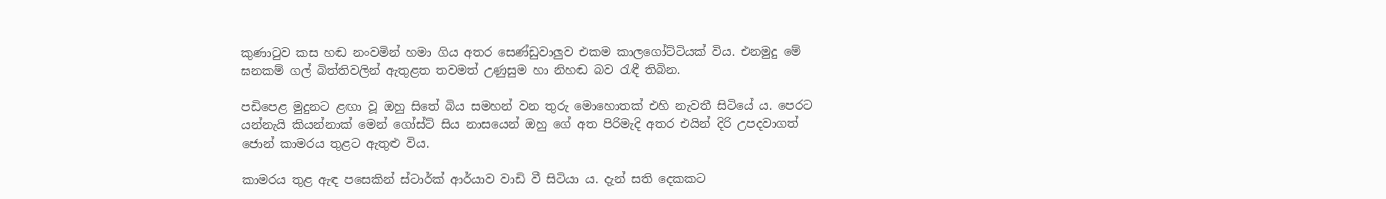කුණාටුව කස හඬ නංවමින් හමා ගිය අතර සෙණ්ඩුවාලුව එකම කාලගෝට්ටියක් විය. එනමුදු මේ ඝනකම් ගල් බිත්තිවලින් ඇතුළත තවමත් උණුසුම හා නිහඬ බව රැඳී තිබින.

පඩිපෙළ මුදුනට ළඟා වූ ඔහු සිතේ බිය සමහන් වන තුරු මොහොතක් එහි නැවතී සිටි‍යේ ය. පෙරට යන්නැයි කියන්නාක් මෙන් ගෝස්ට් සිය නාසයෙන් ඔහු ගේ අත පිරිමැදි අතර එයින් දිරි උපදවාගත් ජොන් කාමරය තුළට ඇතුළු විය.

කාමරය තුළ ඇඳ පසෙකින් ස්ටාර්ක් ආර්යාව වාඩි වී සිටියා ය. දැන් සති දෙකකට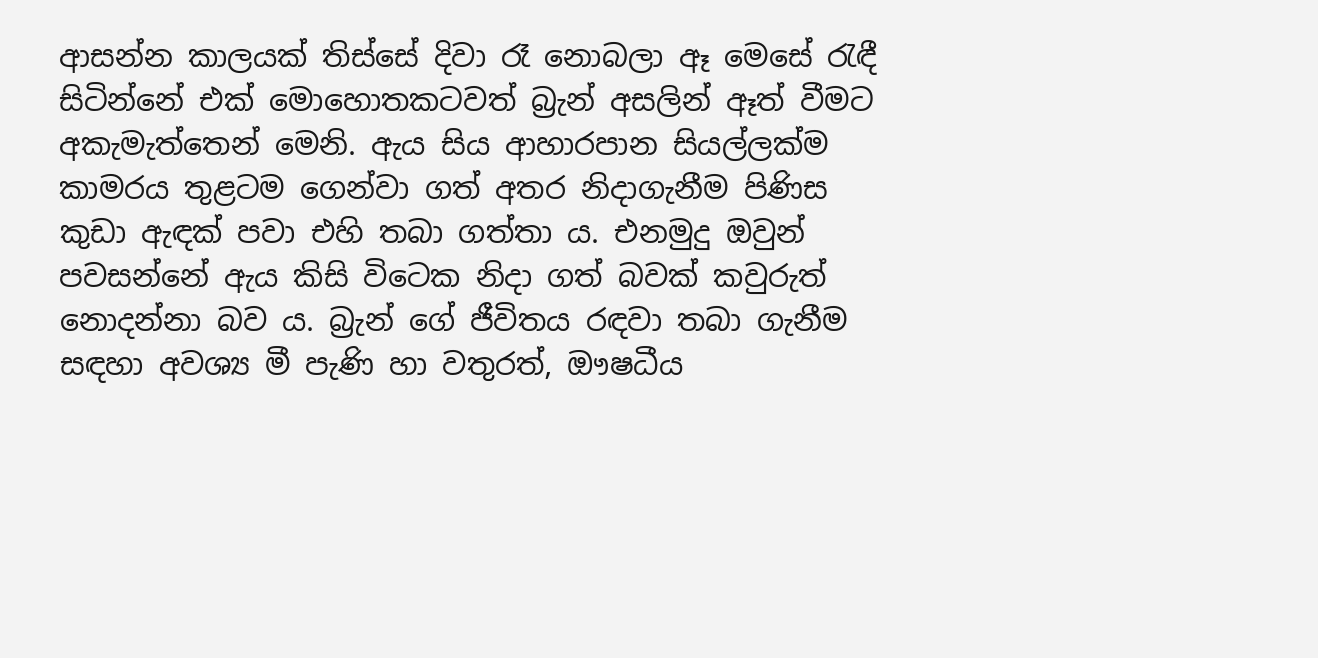ආසන්න කාලයක් තිස්සේ දිවා රෑ නොබලා ඈ මෙසේ රැඳී සිටින්නේ එක් මොහොතකටවත් බ්‍රැන් අසලින් ඈත් වීමට අකැමැත්තෙන් මෙනි. ඇය සිය ආහාරපාන සියල්ලක්ම කාමරය තුළටම ගෙන්වා ගත් අතර නිදාගැනීම පිණිස කුඩා ඇඳක් පවා එහි තබා ගත්තා ය. එනමුදු ඔවුන් පවසන්නේ ඇය කිසි විටෙක නිදා ගත් බවක් කවුරුත් නොදන්නා බව ය. බ්‍රැන් ගේ ජීවිතය රඳවා තබා ගැනීම සඳහා අවශ්‍ය මී පැණි හා වතුරත්, ඖෂධීය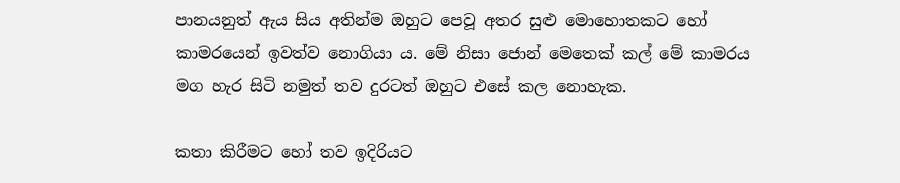පානයනුත් ඇය සිය අතින්ම ඔහුට පෙවූ අතර සුළු මොහොතකට හෝ කාමරයෙන් ඉවත්ව නොගියා ය. මේ නිසා ජොන් මෙතෙක් කල් මේ කාමරය මග හැර සිටි නමුත් තව දුරටත් ඔහු‍ට එසේ කල නොහැක.

කතා කිරීමට හෝ තව ඉදිරියට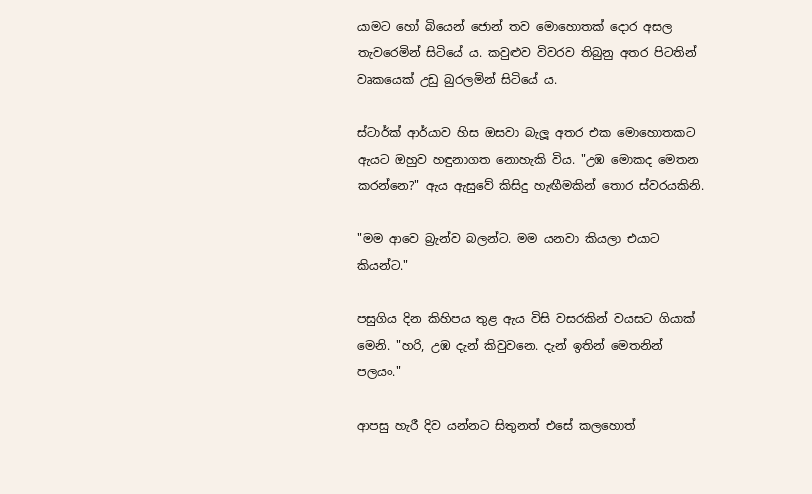යාමට හෝ බියෙන් ජොන් තව මොහොතක් දොර අසල තැවරෙමින් සිටියේ ය. කවුළුව විවරව තිබුනු අතර පිටතින් වෘකයෙක් උඩු බුරලමින් සිටියේ ය.

ස්ටාර්ක් ආර්යාව හිස ඔසවා බැලූ අතර එක මොහොතකට ඇයට ඔහුව හඳුනාගත නොහැකි විය. "උඹ මොකද මෙතන කරන්නෙ?" ඇය ඇසුවේ කිසිදු හැඟීමකින් තොර ස්වරයකිනි.

"මම ආවෙ බ්‍රැන්ව බලන්ට. මම යනවා කියලා එයාට කියන්ට."

පසුගිය දින කිහිපය තුළ ඇය විසි වසරකින් වයසට ගියාක් මෙනි. "හරි, උඹ දැන් කිවුවනෙ. දැන් ඉතින් මෙතනින් පලයං."

ආපසු හැරී දිව යන්නට සිතුනත් එසේ කලහොත්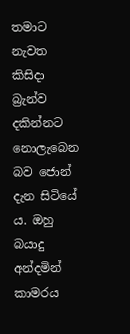තමාට නැවත කිසිදා බ්‍රැන්ව දකින්නට නොලැබෙන බව ජොන් දැන සිටියේ ය. ඔහු බයාදු අන්දමින් කාමරය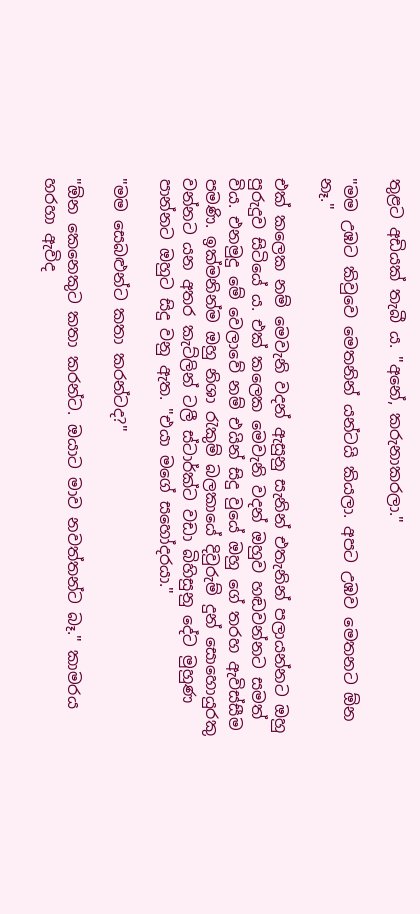තුළට අඩියක් තැබී ය. "අනේ, කරුනාකරලා."

"මම උඹට කිවුවෙ මෙතනින් යන්ටයි කියලා. අපට උඹව මෙතනට ඕන නෑ."

එක් කලෙක නම් මෙවැනි වදන් ඇසුනු සැනින් එතැනින් පලායන්නට ඔහු පුරුදුව සිටියේ ය. එක් කලෙක මෙවැනි වදන් ඔහුව හඬවන්නට සමත් විය. එනමුදු මේ වෙලාවේ නම් එයින් සිදු වුයේ ඔහු ගේ තරහ ඇවිස්සීම පමණි. ඉක්මනින්ම ඔහු නිශා රැකුම් බලකායේ දිවුරුම් දුන් සොහොයුරකු වන්නට යන අතර කැට්ලින් ටලී ස්ටාර්ක්ට වඩා බිහිසුනු දේට මුහුණ පාන්නට ඔහුට සිදු වනු ඇත. "එයා මගේ සහෝදරයා."

"මම සෙබළුන්ට කතා කරන්ටද?"

"ඕන කෙනෙකුට කතා කරන්ට. ඔයාට මාව නවත්තන්ට බෑ." කාමරය හරහා ඇවිද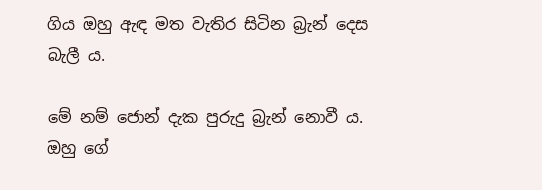ගිය ඔහු ඇඳ මත වැතිර සිටින බ්‍රැන් දෙස බැලී ය.

මේ නම් ජොන් දැක පුරුදු බ්‍රැන් නොවී ය. ඔහු ගේ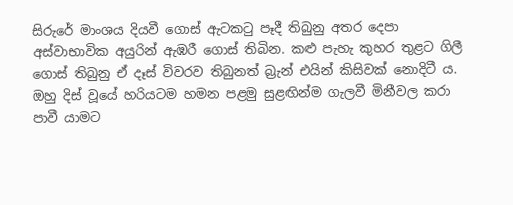සිරුරේ මාංශය දියවී ගොස් ඇටකටු පෑදී තිබුනු අතර දෙපා අස්වාභාවික අයුරින් ඇඹරී ගොස් තිබින. කළු පැහැ කුහර තුළට ගිලී ගොස් තිබුනු ඒ දෑස් විවරව තිබුනත් බ්‍රැන් එයින් කිසිවක් නොදිටී ය. ඔහු දිස් වූයේ හරියටම හමන පළමු සුළඟින්ම ගැලවී මිනීවල කරා පාවී යාමට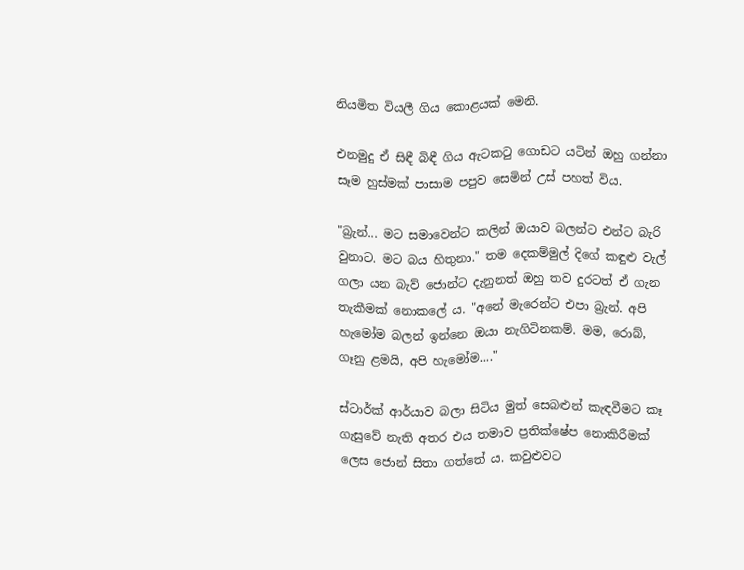නියමිත වියලී ගිය කොළයක් මෙනි.

එනමුදු ඒ සිඳී බිඳී ගිය ඇටකටු ගොඩට යටින් ඔහු ගන්නා සෑම හුස්මක් පාසාම පපුව සෙමින් උස් පහත් විය.

"බ්‍රැන්... මට සමාවෙන්ට කලින් ඔයාව බලන්ට එන්ට බැරි වුනාට. මට බය හිතුනා." තම දෙකම්මුල් දිගේ කඳුළු වැල් ගලා යන බැව් ජොන්ට දැනුනත් ඔහු තව දුරටත් ඒ ගැන තැකීමක් නොකලේ ය. "අනේ මැ‍රෙන්ට එපා බ්‍රැන්. අපි හැ‍මෝම බලන් ඉන්නෙ ඔයා නැගිටිනකම්. මම, රොබ්, ගෑනු ළමයි, අපි හැමෝම...."

ස්ටාර්ක් ආර්යාව බලා සිටිය මුත් සෙබළුන් කැඳවීමට කෑ ගැසුවේ නැති අතර එය තමාව ප්‍රතික්ෂේප නොකිරීමක් ලෙස ජොන් සිතා ගත්තේ ය. කවුළුවට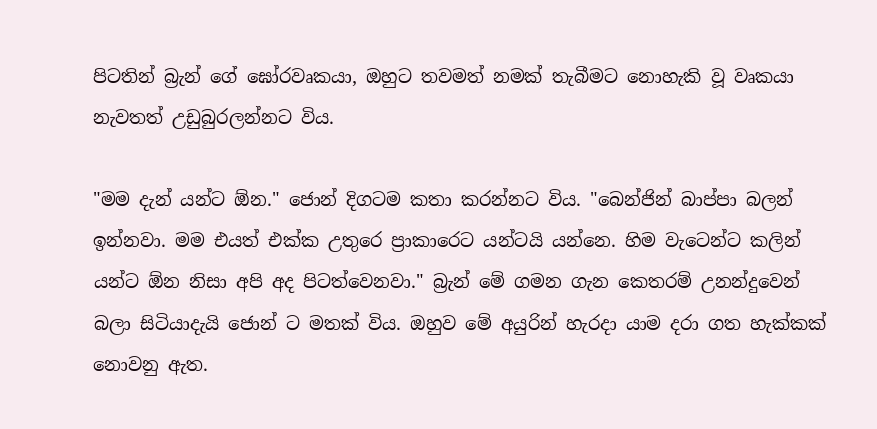පිටතින් බ්‍රැන් ගේ ඝෝරවෘකයා, ඔහුට තවමත් නමක් තැබීමට නොහැකි වූ වෘකයා නැවතත් උඩුබුරලන්නට විය.

"මම දැන් යන්ට ඕන." ජොන් දිගටම කතා කරන්නට විය. "බෙන්ජින් බාප්පා බලන් ඉන්නවා. මම එයත් එක්ක උතුරෙ ප්‍රාකාරෙට යන්ටයි යන්නෙ. හිම වැටෙන්ට කලින් යන්ට ඕන නිසා අපි අද පිටත්වෙනවා." බ්‍රැන් මේ ගමන ගැන කෙතරම් උනන්දුවෙන් බලා සිටියාදැයි ජොන් ට මතක් විය. ඔහුව මේ අයුරින් හැරදා යාම දරා ගත හැක්කක් නොවනු ඇත.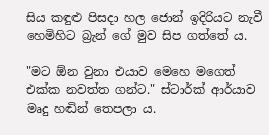සිය කඳුළු පිසදා හල ජොන් ඉදිරියට නැවී හෙමිහිට බ්‍රැන් ගේ මුව සිප ගත්තේ ය.

"මට ඕන වුනා එයාව මෙ‍හෙ මගෙත් එක්ක නවත්ත ගන්ට." ස්ටාර්ක් ආර්යාව මෘදු හඬින් තෙපලා ය.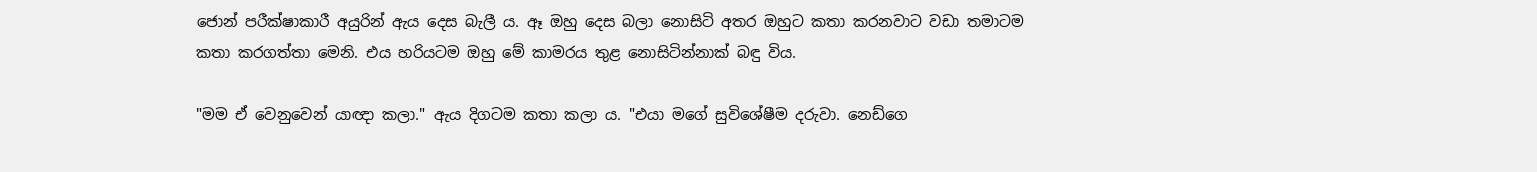ජොන් පරීක්ෂාකාරී අයුරින් ඇය දෙස බැලී ය. ඈ ඔහු දෙස බලා නොසිටි අතර ඔහුට කතා කරනවාට වඩා තමාටම කතා කරගත්තා මෙනි. එය හරියටම ඔහු මේ කාමරය තුළ නොසිටින්නාක් බඳු විය.

"මම ඒ වෙනුවෙන් යාඥා කලා." ඇය දිගටම කතා කලා ය. "එයා මගේ සුවිශේෂීම දරුවා. නෙඩ්ගෙ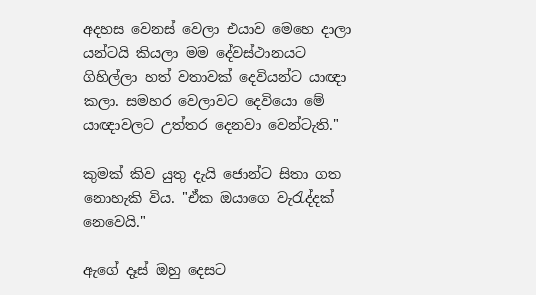අදහස වෙනස් වෙලා එයාව ‍මෙහෙ දාලා යන්ටයි කියලා මම දේවස්ථානයට ගිහිල්ලා හත් වතාවක් දෙවියන්ට යාඥා කලා. සමහර වෙලාවට දෙවියො මේ යාඥාවලට උත්තර දෙනවා වෙන්ටැති."

කුමක් කිව යුතු දැයි ජොන්ට සිතා ගත නොහැකි විය. "ඒක ඔයාගෙ වැරැද්දක් නෙවෙයි."

ඇගේ දෑස් ඔහු දෙසට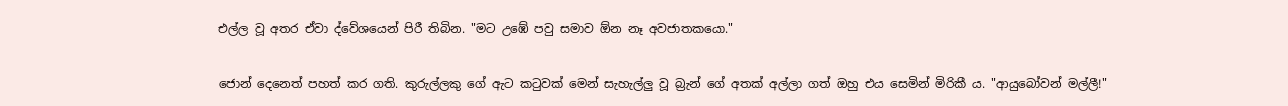එල්ල වූ අතර ඒවා ද්වේශයෙන් පිරී තිබින. "මට උඹේ පවු සමාව ඕන නෑ අවජාතකයො."

ජොන් දෙනෙත් පහත් කර ගති. කුරුල්ලකු ගේ ඇට කටුවක් මෙන් සැහැල්ලු වූ බ්‍රැන් ගේ අතක් අල්ලා ගත් ඔහු එය සෙමින් මිරිකී ය. "ආයුබෝවන් මල්ලී!"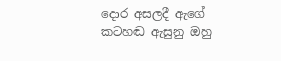දොර අසලදී ඇගේ කටහඬ ඇසුනු ඔහු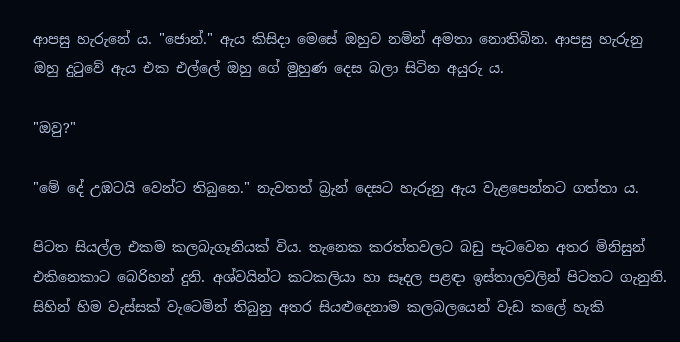ආපසු හැරුනේ ය. "ජොන්." ඇය කිසිදා මෙසේ ඔහුව නමින් අමතා නොතිබින. ආපසු හැරුනු ඔහු දුටුවේ ඇය එක එල්ලේ ඔහු ගේ මුහුණ දෙස බලා සිටින අයුරු ය.

"ඔවු?"

"මේ දේ උඹටයි වෙන්ට තිබුනෙ." නැවතත් බ්‍රැන් දෙසට හැරුනු ඇය වැළපෙන්නට ගත්තා ය.

පිටත සියල්ල එකම කලබැගෑනියක් විය. තැනෙක කරත්තවලට බඩු පැටවෙන අතර මිනිසුන් එකිනෙකාට බෙරිහන් දුනි. අශ්වයින්ට කටකලියා හා සෑදල පළඳා ඉස්තාලවලින් පිටතට ගැනුනි. සිහින් හිම වැස්සක් වැටෙමින් තිබුනු අතර සියළුදෙනාම කලබලයෙන් වැඩ කලේ හැකි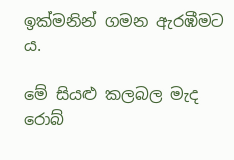ඉක්මනින් ගමන ඇරඹීමට ය.

මේ සියළු කලබල මැද රොබ්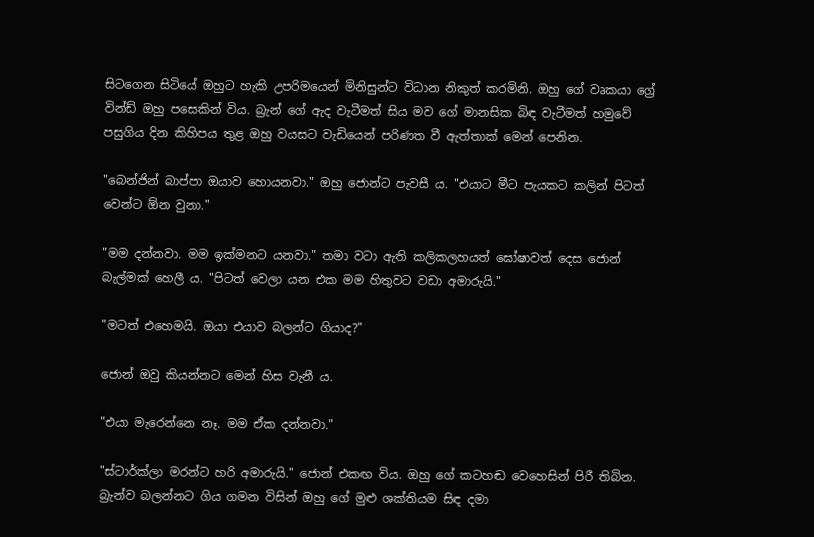සිටගෙන සිටියේ ඔහුට හැකි උපරිමයෙන් මිනිසුන්ට විධාන නිකුත් කරමිනි. ඔහු ගේ වෘකයා ග්‍රේ වින්ඩ් ඔහු පසෙකින් විය. බ්‍රැන් ගේ ඇද වැටීමත් සිය මව ගේ මානසික බිඳ වැටීමත් හමුවේ පසුගිය දින කිහිපය තුළ ඔහු වයසට වැඩියෙන් පරිණත වී ඇත්තාක් මෙන් පෙනින.

"බෙන්ජින් බාප්පා ඔයාව හොයනවා." ඔහු ජොන්ට පැවසී ය. "එයාට මීට පැයකට කලින් පිටත් වෙන්ට ඕන වුනා."

"මම දන්නවා. මම ඉක්මනට යනවා." තමා වටා ඇති කලිකලහයත් ඝෝෂාවත් දෙස ජොන් බැල්මක් හෙලී ය. "පිටත් වෙලා යන එක මම හිතුවට වඩා අමාරුයි."

"මටත් එහෙමයි. ඔයා එයාව බලන්ට ගියාද?"

ජොන් ඔවු කියන්නට මෙන් හිස වැනී ය.

"එයා මැරෙන්නෙ නෑ. මම ඒක දන්නවා."

"ස්ටාර්ක්ලා මරන්ට හරි අමාරුයි." ජොන් එකඟ විය. ඔහු ගේ කටහඬ වෙහෙසින් පිරී තිබින. බ්‍රැන්ව බලන්නට ගිය ගමන විසින් ඔහු ගේ මුළු ශක්තියම සිඳ දමා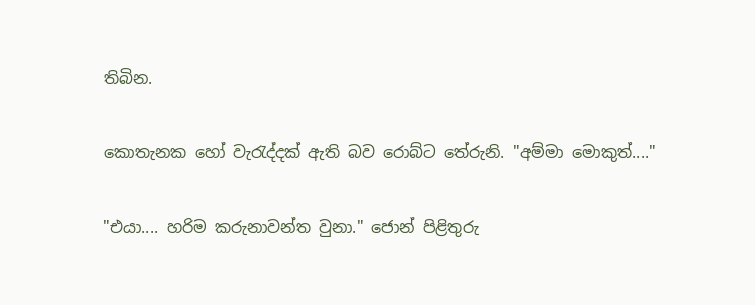තිබින.

කොතැනක හෝ වැරැද්දක් ඇති බව රොබ්ට තේරුනි. "අම්මා මොකුත්...."

"එයා.... හරිම කරුනාවන්ත වුනා." ජොන් පිළිතුරු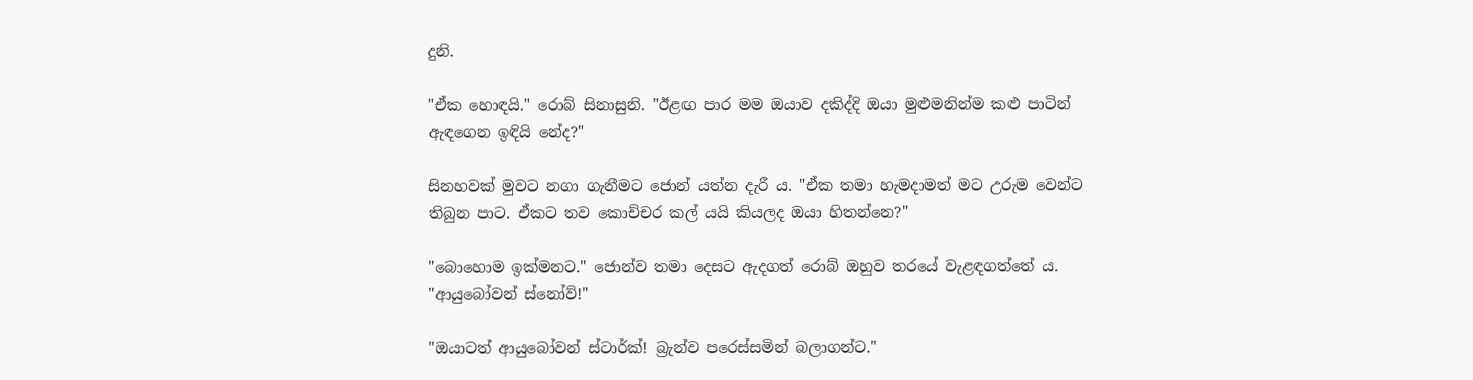දුනි.

"ඒක හොඳයි." රොබ් සිනාසුනි. "ඊළඟ පාර මම ඔයාව දකිද්දි ඔයා මුළුමනින්ම කළු පාටින් ඇඳගෙන ඉඳියි නේද?"

සිනහවක් මුවට නගා ගැනීමට ජොන් යත්න දැරී ය. "ඒක තමා හැමදාමත් මට උරුම වෙන්ට තිබුන පාට. ඒකට තව කොච්චර කල් යයි කියලද ඔයා හිතන්නෙ?"

"බොහොම ඉක්මනට." ජොන්ව තමා දෙසට ඇදගත් රොබ් ඔහුව තර‍යේ වැළඳගත්තේ ය. "ආයුබෝවන් ස්නෝව්!"

"ඔයාටත් ආයුබෝවන් ස්ටාර්ක්! බ්‍රැන්ව පරෙස්සමින් බලාගන්ට."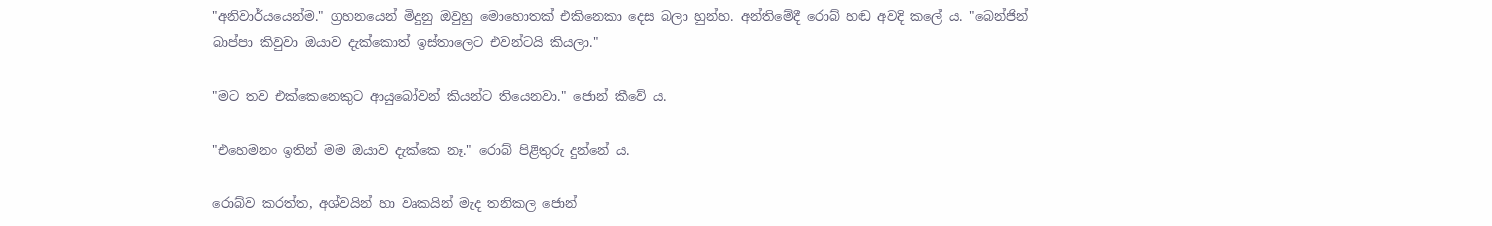"අනිවාර්යයෙන්ම." ග්‍රහනයෙන් මිදුනු ඔවුහු මොහොතක් එකිනෙකා දෙස බලා හුන්හ. අන්තිමේදී රොබ් හඬ අවදි කලේ ය. "බෙන්ජින් බාප්පා කිවුවා ඔයාව දැක්කොත් ඉස්තාලෙට එවන්ටයි කියලා."

"මට තව එක්කෙනෙකුට ආයුබෝවන් කියන්ට තියෙනවා." ජොන් කීවේ ය.

"එහෙමනං ඉතින් මම ඔයාව දැක්කෙ නෑ." රොබ් පිළිතුරු දුන්නේ ය.

රොබ්ව කරත්ත, අශ්වයින් හා වෘකයින් මැද තනිකල ජොන්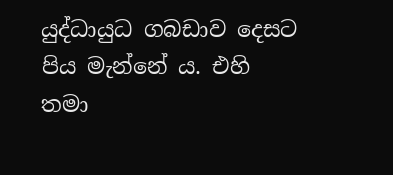යුද්ධායුධ ගබඩාව දෙසට පිය මැන්නේ ය. එහි තමා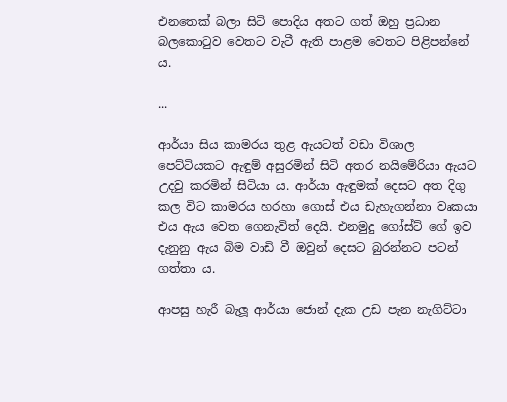එනතෙක් බලා සිටි පොදිය අතට ගත් ඔහු ප්‍රධාන බලකොටුව වෙතට වැටී ඇති පාළම වෙතට පිළිපන්නේ ය.

...

ආර්යා සිය කාමරය තුළ ඇයටත් වඩා විශාල පෙට්ටියකට ඇඳුම් අසුරමින් සිටි අතර නයිමේරියා ඇයට උදවු කරමින් සිටියා ය. ආර්යා ඇඳුමක් දෙසට අත දිගු කල විට කාමරය හරහා ගොස් එය ඩැහැගන්නා වෘකයා එය ඇය වෙත ගෙනැවිත් දෙයි. එනමුදු ගෝස්ට් ගේ ඉව දැනුනු ඇය බිම වාඩි වී ඔවුන් දෙසට බුරන්නට පටන් ගත්තා ය.

ආපසු හැරී බැලූ ආර්යා ජොන් දැක උඩ පැන නැගිට්ටා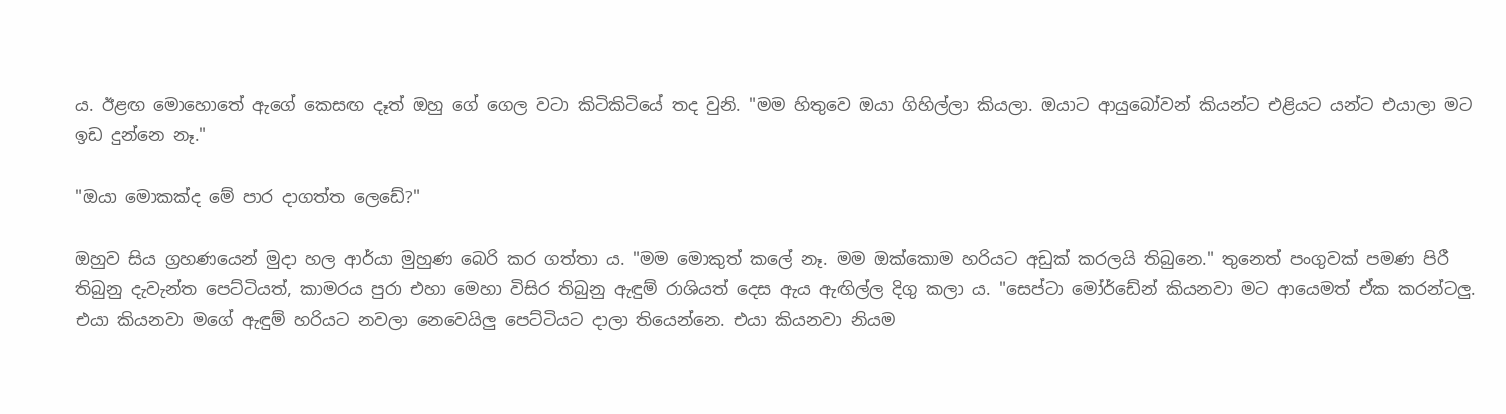ය. ඊළඟ මො‍හොතේ ඇගේ කෙසඟ දෑත් ඔහු ගේ ගෙල වටා කිටිකිටියේ තද වුනි. "මම හිතුවෙ ඔයා ගිහිල්ලා කියලා. ඔයාට ආයුබෝවන් කියන්ට එළියට යන්ට එයාලා මට ඉඩ දුන්නෙ නෑ."

"ඔයා මොකක්ද මේ පාර දාගත්ත ලෙඩේ?"

ඔහුව සිය ග්‍රහණයෙන් මුදා හල ආර්යා මුහුණ බෙරි කර ගත්තා ය. "මම මොකුත් ක‍ලේ නෑ. මම ඔක්කොම හරියට අඩුක් කරලයි තිබුනෙ." තුනෙත් පංගුවක් පමණ පිරී තිබුනු දැවැන්ත පෙට්ටියත්, කාමරය පුරා එහා මෙහා විසිර තිබුනු ඇඳුම් රාශියත් දෙස ඇය ඇඟිල්ල දිගු කලා ය. "සෙප්ටා මෝර්ඩේන් කියනවා මට ආයෙමත් ඒක කරන්ටලු. එයා කියනවා මගේ ඇඳුම් හරියට නවලා නෙවෙයිලු පෙට්ටියට දාලා තියෙන්නෙ. එයා කියනවා නියම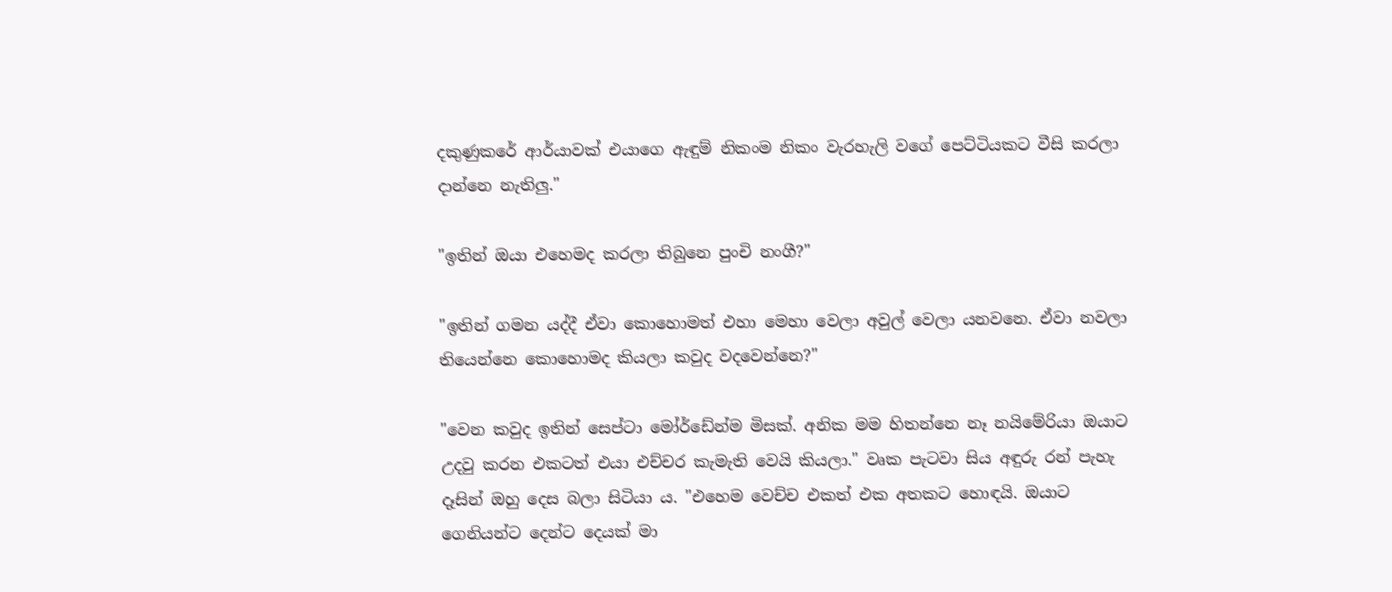දකුණුකරේ ආර්යාවක් එයාගෙ ඇඳුම් නිකංම නිකං වැරහැලි වගේ පෙට්ටියකට වීසි කරලා දාන්නෙ නැතිලු."

"ඉතින් ඔයා එහෙමද කරලා තිබුනෙ පුංචි නංගී?"

"ඉතින් ගමන යද්දී ඒවා කොහොමත් එහා මෙහා වෙලා අවුල් වෙලා යනවනෙ. ඒවා නවලා ති‍යෙන්නෙ කොහොමද කියලා කවුද වදවෙන්නෙ?"

"වෙන කවුද ඉතින් සෙප්ටා මෝර්ඩේන්ම මිසක්. අනික මම හිතන්නෙ නෑ නයිමේරියා ඔයාට උදවු කරන එකටත් එයා එච්චර කැමැති වෙයි කියලා." වෘක පැටවා සිය අඳුරු රන් පැහැ දෑසින් ඔහු දෙස බලා සිටියා ය. "එහෙම වෙච්ච එකත් එක අතකට හොඳයි. ඔයාට ගෙනියන්ට දෙන්ට දෙයක් මා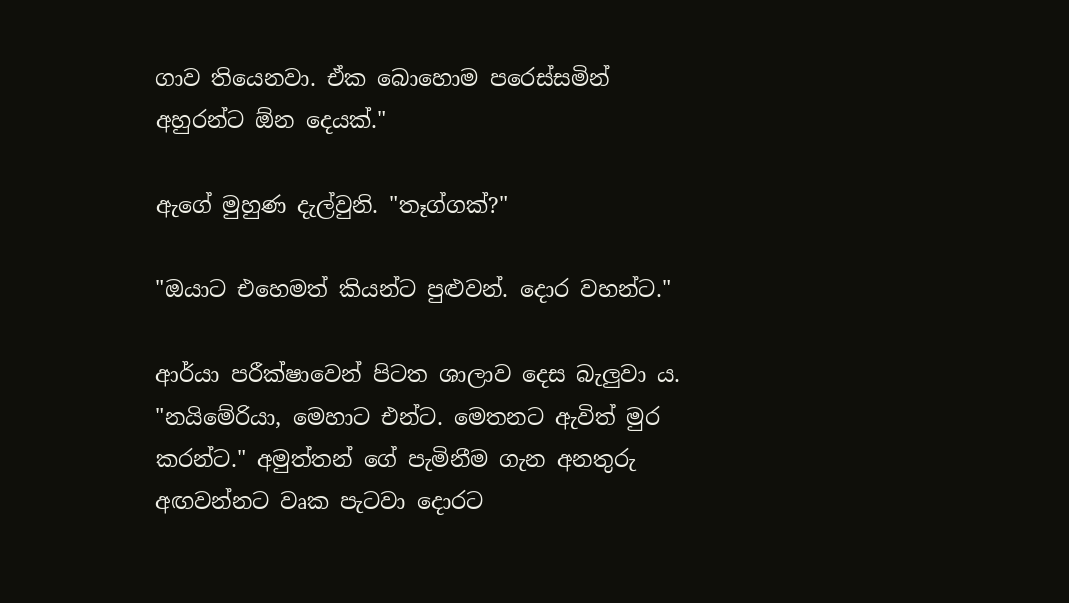ගාව තියෙනවා. ඒක බොහොම පරෙස්සමින් අහුරන්ට ඕන දෙයක්."

ඇගේ මුහුණ දැල්වුනි. "තෑග්ගක්?"

"ඔයාට එහෙමත් කියන්ට පුළුවන්. දොර වහන්ට."

ආර්යා පරීක්ෂාවෙන් පිටත ශාලාව දෙස බැලුවා ය. "නයිමේරියා, මෙහාට එන්ට. මෙතනට ඇවිත් මුර කරන්ට." අමුත්තන් ගේ පැමිනීම ගැන අනතුරු අඟවන්නට වෘක පැටවා දොරට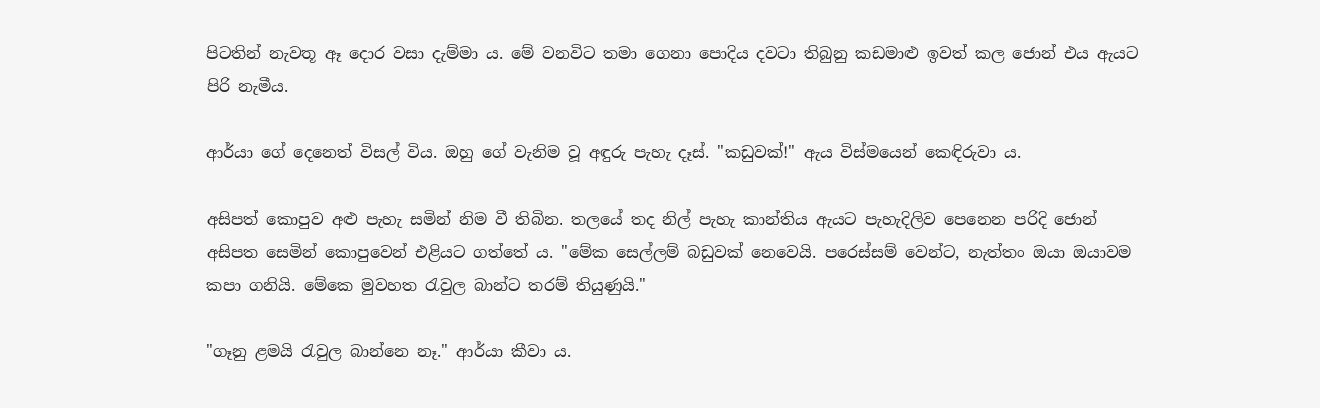පිටතින් නැවතූ ඈ දොර වසා දැම්මා ය. මේ වනවිට තමා ගෙනා පොදිය දවටා තිබුනු කඩමාළු ඉවත් කල ජොන් එය ඇයට පිරි නැමීය.

ආර්යා ගේ දෙනෙත් විසල් විය. ඔහු ගේ වැනිම වූ අඳුරු පැහැ දෑස්. "කඩුවක්!" ඇය විස්මයෙන් කෙඳිරුවා ය.

අසිපත් කොපුව අළු පැහැ සමින් නිම වී තිබින. තලයේ තද නිල් පැහැ කාන්තිය ඇයට පැහැදිලිව පෙනෙන පරිදි ජොන් අසිපත සෙමින් කොපුවෙන් එළියට ගත්තේ ය. "මේක සෙල්ලම් බඩුවක් නෙවෙයි. පරෙස්සම් වෙන්ට, නැත්තං ඔයා ඔයාවම කපා ගනියි. මේකෙ මුවහත රැවුල බාන්ට තරම් තියුණුයි."

"ගෑනු ළමයි රැවුල බාන්නෙ නෑ." ආර්යා කීවා ය.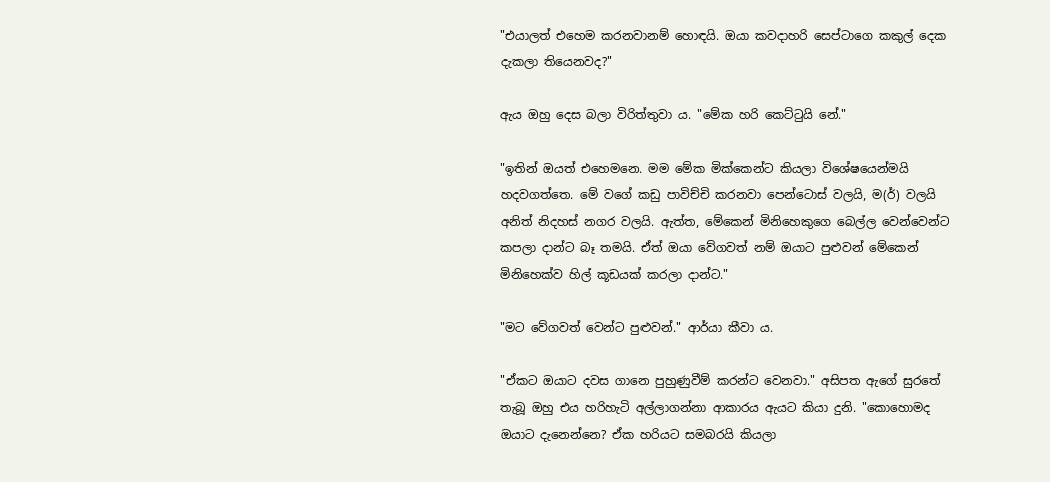"එයාලත් එහෙම කරනවානම් හොඳයි. ඔයා කවදාහරි සෙප්ටාගෙ කකුල් දෙක දැකලා තියෙනවද?"

ඇය ඔහු ‍දෙස බලා විරිත්තුවා ය. "මේක හරි කෙට්ටුයි නේ."

"ඉතින් ඔයත් එහෙමනෙ. මම මේක මික්කෙන්ට කියලා විශේෂයෙන්මයි හදවගත්තෙ. මේ වගේ කඩු පාවිච්චි කරනවා පෙන්ටොස් වලයි, ම(ර්) වලයි අනිත් නිදහස් නගර වලයි. ඇත්ත, මේකෙන් මිනිහෙකුගෙ බෙල්ල වෙන්වෙන්ට කපලා දාන්ට බෑ තමයි. ඒත් ඔයා වේගවත් නම් ඔයාට පුළුවන් මේකෙන් මිනිහෙක්ව හිල් කූඩයක් කරලා දාන්ට."

"මට වේගවත් වෙන්ට පුළුවන්." ආර්යා කීවා ය.

"ඒකට ඔයාට දවස ගානෙ පුහුණුවීම් කරන්ට වෙනවා." අසිපත ඇගේ සුරතේ තැබූ ඔහු එය හරිහැටි අල්ලාගන්නා ආකාරය ඇයට කියා දුනි. "කො‍හොමද ඔයාට දැනෙන්නෙ? ඒක හරියට සමබරයි කියලා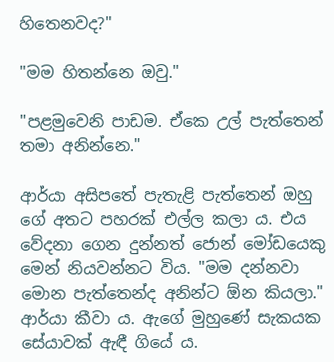හිතෙනවද?"

"මම හිතන්නෙ ඔවු."

"පළමුවෙනි පාඩම. ඒකෙ උල් පැත්තෙන් තමා අනින්නෙ."

ආර්යා අසිපතේ පැතැළි පැත්තෙන් ඔහු ගේ අතට පහරක් එල්ල කලා ය. එය වේදනා ගෙන දුන්නත් ජොන් මෝඩයෙකු මෙන් නියවන්නට විය. "මම දන්නවා මොන පැත්තෙන්ද අනින්ට ඕන කියලා." ආර්යා කීවා ය. ඇගේ මුහු‍ණේ සැකයක සේයාවක් ඇඳී ගියේ ය.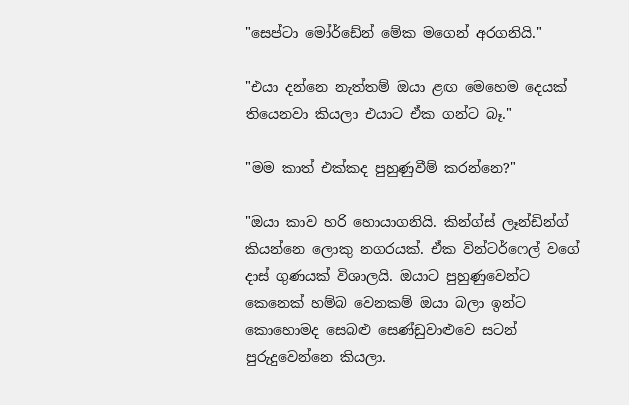"සෙප්ටා මෝර්ඩේන් මේක මගෙන් අරගනියි."

"එයා දන්නෙ නැත්තම් ඔයා ළඟ මෙහෙම දෙයක් තියෙනවා කියලා එයාට ඒක ගන්ට බෑ."

"මම කාත් එක්කද පුහුණුවීම් කරන්නෙ?"

"ඔයා කාව හරි හොයාගනියි. කින්ග්ස් ලෑන්ඩින්ග් කියන්නෙ ‍ලොකු නගරයක්. ඒක වින්ටර්ෆෙල් වගේ දාස් ගුණයක් විශාලයි. ඔයාට පුහුණුවෙන්ට කෙනෙක් හම්බ වෙනකම් ඔයා බලා ඉන්ට කොහොමද සෙබළු සෙණ්ඩුවාළුවෙ සටන් පුරුදුවෙන්නෙ කියලා.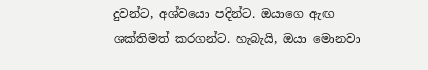දුවන්ට, අශ්වයො පදින්ට. ඔයා‍ගෙ ඇඟ ශක්තිමත් කරගන්ට. හැබැයි, ඔයා මොනවා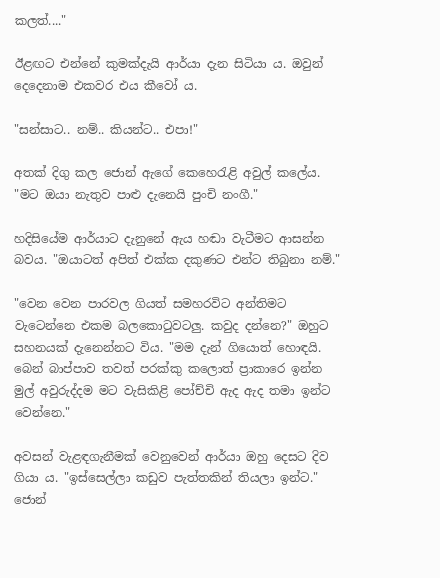කලත්...."

ඊළඟට එන්නේ කුමක්දැයි ආර්යා දැන සිටියා ය. ඔවුන් දෙදෙනාම එකවර එය කීවෝ ය.

"සන්සාට.. නම්.. කියන්ට.. එපා!"

අතක් දිගු කල ජොන් ඇගේ කෙහෙරැළි අවුල් කලේය. "මට ඔයා නැතුව පාළු දැනෙයි පුංචි නංගී."

හදිසියේම ආර්යාට දැනුනේ ඇය හඬා වැටීමට ආසන්න බවය. "ඔයාටත් අපිත් එක්ක දකුණට එන්ට තිබුනා නම්."

"වෙන වෙන පාරවල ගියත් සමහරවිට අන්තිමට වැටෙන්නෙ එකම බලකොටුවටලු. කවුද දන්නෙ?" ඔහුට සහනයක් දැ‍නෙන්නට විය. "මම දැන් ගියොත් හොඳයි. බෙන් බාප්පාව තවත් පරක්කු කලොත් ප්‍රාකාරෙ ඉන්න මුල් අවුරුද්දම මට වැසිකිළි පෝච්චි ඇද ඇද තමා ඉන්ට වෙන්නෙ."

අවසන් වැළඳගැනීමක් වෙනුවෙන් ආර්යා ඔහු දෙසට දිව ගියා ය. "ඉස්සෙල්ලා කඩුව පැත්තකින් තියලා ඉන්ට." ජොන්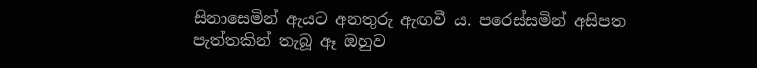සිනාසෙමින් ඇයට අනතුරු ඇඟවී ය. පරෙස්සමින් අසිපත පැත්තකින් තැබූ ඈ ඔහුව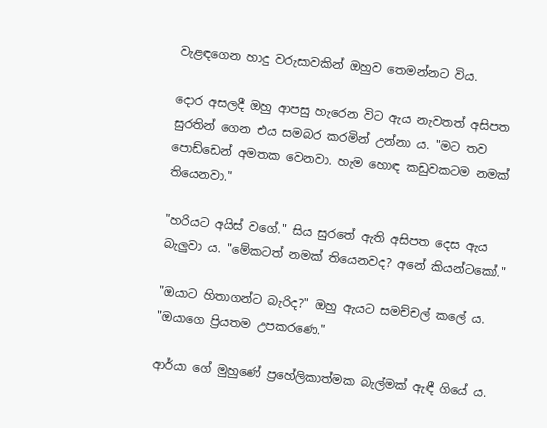වැළඳගෙන හාදු වරුසාවකින් ඔහුව තෙමන්නට විය.

දොර අසලදී ඔහු ආපසු හැරෙන විට ඇය නැවතත් අසිපත සුරතින් ගෙන එය සමබර කරමින් උන්නා ය. "මට තව පොඩ්ඩෙන් අමතක වෙනවා. හැම හොඳ කඩුවකටම නමක් තියෙනවා."

"හරියට අයිස් වගේ." සිය සුරතේ ඇති අසිපත දෙස ඇය බැලුවා ය. "මේකටත් නමක් තියෙනවද? අනේ කියන්ටකෝ."

"ඔයාට හිතාගන්ට බැරිද?" ඔහු ඇයට සමච්චල් කලේ ය. "ඔයාගෙ ප්‍රියතම උපකරණෙ."

ආර්යා ගේ මුහුණේ ප්‍රහේලිකාත්මක බැල්මක් ඇඳී ගියේ ය.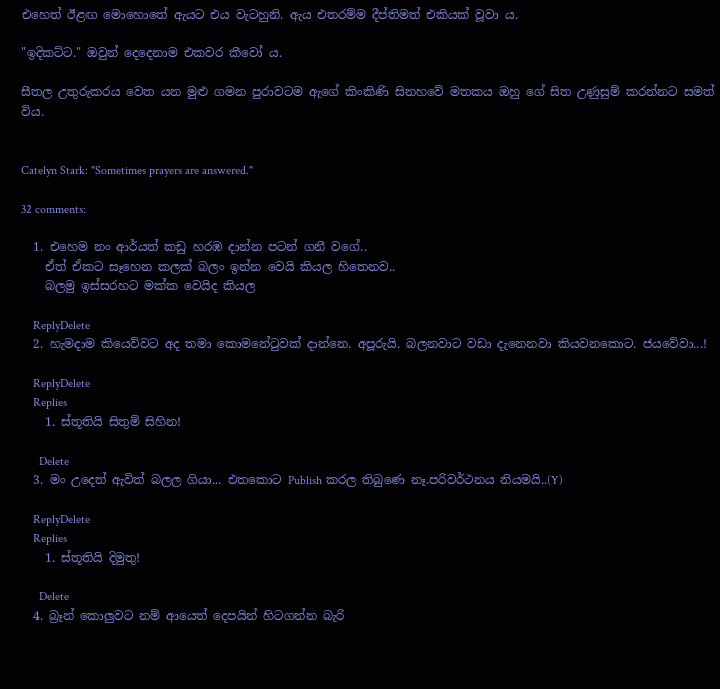එහෙත් ඊළඟ මොහොතේ ඇයට එය වැටහුනි. ඇය එතරම්ම දීප්තිමත් එකියක් වූවා ය.

"ඉදිකට්ට." ඔවුන් දෙදෙනාම එකවර කීවෝ ය.

සීතල උතුරුකරය වෙත යන මුළු ගමන පුරාවටම ඇගේ කිංකිණි සිනහවේ මතකය ඔහු ගේ සිත උණුසුම් කරන්නට සමත් විය.


Catelyn Stark: "Sometimes prayers are answered."

32 comments:

  1. එහෙම නං ආර්යත් කඩු හරඹ දාන්න පටන් ගනී වගේ..
    ඒත් ඒකට සෑහෙන කලක් බලං ඉන්න වෙයි කියල හිතෙනව..
    බලමු ඉස්සරහට මක්ක වෙයිද කියල

    ReplyDelete
  2. හැමදාම කියෙව්වට අද තමා කොමනේටුවක් දාන්නෙ. අපූරුයි. බලනවාට වඩා දැනෙනවා කියවනකොට. ජයවේවා...!

    ReplyDelete
    Replies
    1. ස්තූතියි සිතුම් සිහින!

      Delete
  3. මං උදෙත් ඇවිත් බලල ගියා... එතකොට Publish කරල තිබුණෙ නෑ.පරිවර්ථනය නියමයි..(Y)

    ReplyDelete
    Replies
    1. ස්තූතියි දිමුතු!

      Delete
  4. බ්‍රෑන් කොලුවට නම් ආයෙත් දෙපයින් හිටගන්න බැරි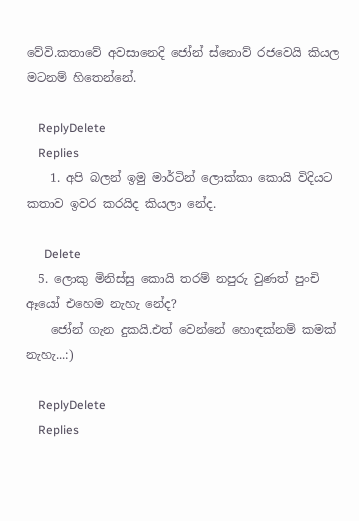වේවි.කතාවේ අවසානෙදි ජෝන් ස්නොව් රජවෙයි කියල මටනම් හිතෙන්නේ.

    ReplyDelete
    Replies
    1. අපි බලන් ඉමු මාර්ටින් ලොක්කා කොයි විදියට කතාව ඉවර කරයිද කියලා නේද.

      Delete
  5. ලොකු මිනිස්සු කොයි තරම් නපුරු වුණත් පුංචි ඈයෝ එහෙම නැහැ නේද?
    ජෝන් ගැන දුකයි.එත් වෙන්නේ හොඳක්නම් කමක් නැහැ...:)

    ReplyDelete
    Replies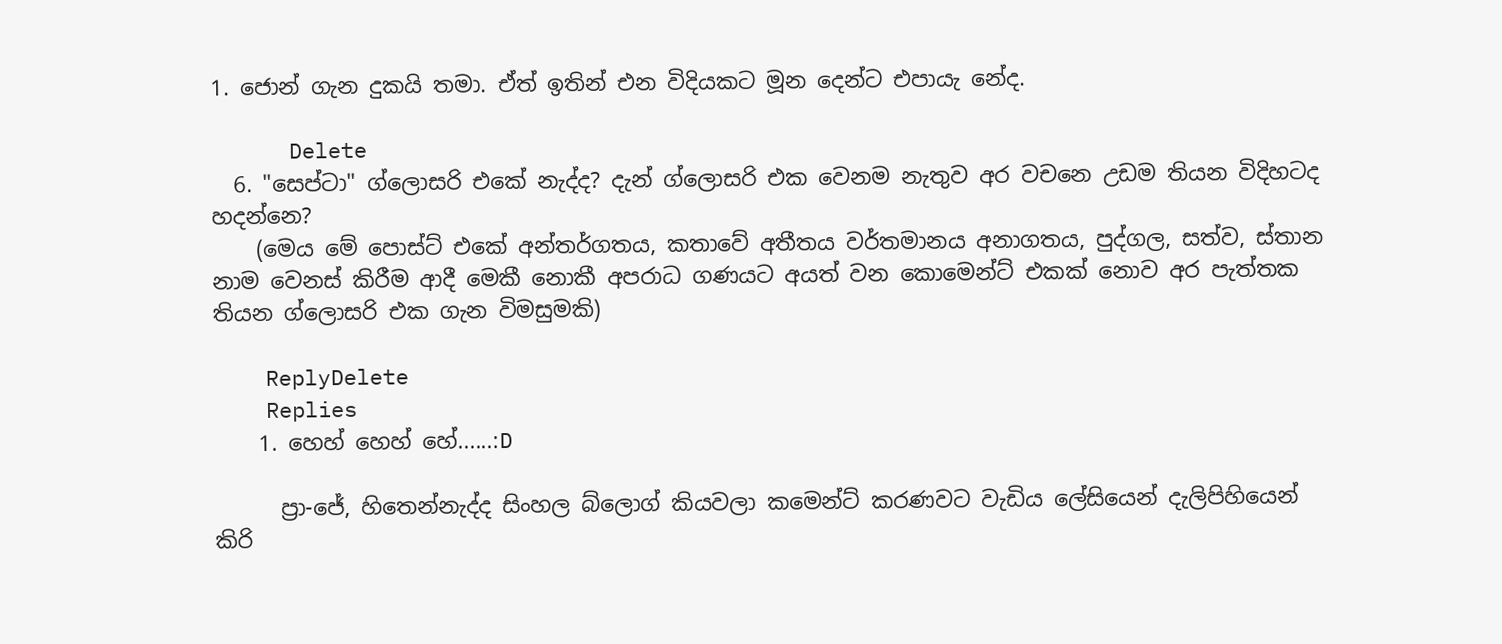1. ජොන් ගැන දුකයි තමා. ඒත් ඉතින් එන විදියකට මූන ‍දෙන්ට එපායැ නේද.

      Delete
  6. "සෙප්ටා" ග්ලොසරි එකේ නැද්ද? දැන් ග්ලොසරි එක වෙනම නැතුව අර වචනෙ උඩම තියන විදිහටද හදන්නෙ?
    (මෙය මේ පොස්ට් එකේ අන්තර්ගතය, කතාවේ අතීතය වර්තමානය අනාගතය, පුද්ගල, සත්ව, ස්තාන නාම වෙනස් කිරීම ආදී මෙකී නොකී අපරාධ ගණයට අයත් වන කොමෙන්ට් එකක් නොව අර පැත්තක තියන ග්ලොසරි එක ගැන විමසුමකි)

    ReplyDelete
    Replies
    1. හෙහ් හෙහ් හේ......:D

      ප්‍රා-ජේ, හිතෙන්නැද්ද සිංහල බ්ලොග් කියවලා කමෙන්ට් කරණවට වැඩිය ලේසියෙන් දැලිපිහියෙන් කිරි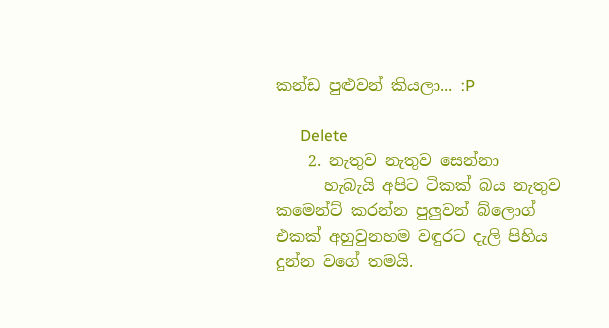කන්ඩ පුළුවන් කියලා... :P

      Delete
    2. නැතුව නැතුව සෙන්නා
      හැබැයි අපිට ටිකක් බය නැතුව කමෙන්ට් කරන්න පුලුවන් බ්ලොග් එකක් අහුවුනහම වඳුරට දැලි පිහිය දුන්න වගේ තමයි.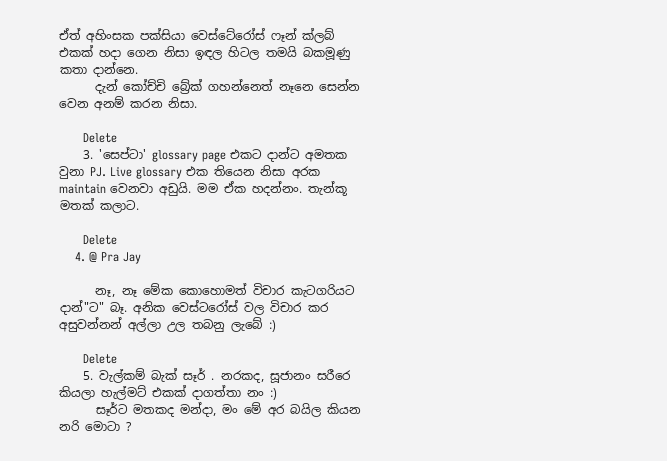ඒත් අහිංසක පක්සියා වෙස්ටේරෝස් ෆෑන් ක්ලබ් එකක් හදා ගෙන නිසා ඉඳල හිටල තමයි බකමූණු කතා දාන්නෙ.
      දැන් කෝච්චි බ්‍රේක් ගහන්නෙත් නෑනෙ සෙන්න වෙන අනම් කරන නිසා.

      Delete
    3. 'සෙප්ටා' glossary page එකට දාන්ට අමතක වුනා PJ. Live glossary එක තියෙන නිසා අරක maintain වෙනවා අඩුයි. මම ඒක හදන්නං. තැන්කූ මතක් කලාට.

      Delete
    4. @ Pra Jay

      නෑ, නෑ මේක කොහොමත් විචාර කැටගරියට දාන්"ට" බෑ. අනික වෙස්ටරෝස් වල විචාර කර අසුවන්නන් අල්ලා උල තබනු ලැබේ :)

      Delete
    5. වැල්කම් බැක් සෑර් . නරකද, සූජානං සරීරෙ කියලා හැල්මට් එකක් දාගත්තා නං :)
      සෑර්ට මතකද මන්දා, මං මේ අර බයිල කියන නරි මොටා ?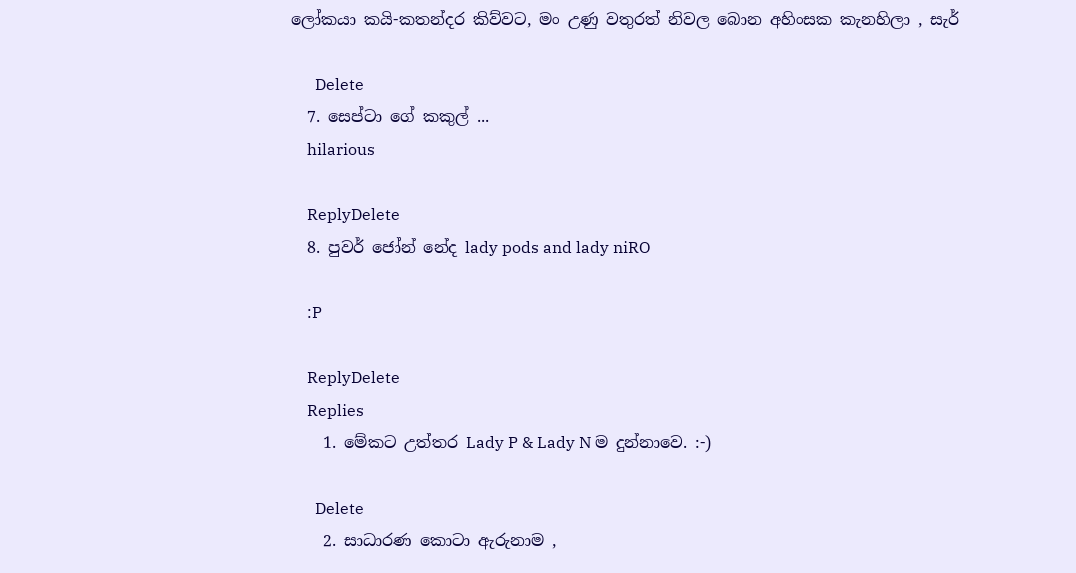ලෝකයා කයි-කතන්දර කිව්වට, මං උණු වතුරත් නිවල බොන අහිංසක කැනහිලා , සැර්

      Delete
  7. සෙප්ටා ගේ කකුල් ...
    hilarious

    ReplyDelete
  8. පුවර් ජෝන් නේද lady pods and lady niRO

    :P

    ReplyDelete
    Replies
    1. මේකට උත්තර Lady P & Lady N ම දුන්නාවෙ. :-)

      Delete
    2. සාධාරණ කොටා ඇරුනාම ,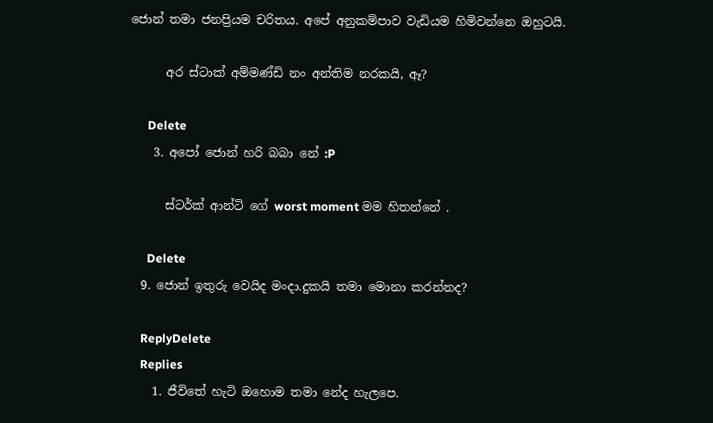ජොන් තමා ජනප්‍රියම චරිතය. අපේ අනුකම්පාව වැඩියම හිමිවන්නෙ ඔහුටයි.

      අර ස්ටාක් අම්මණ්ඩි නං අන්තිම නරකයි, ඈ?

      Delete
    3. අපෝ ජොන් හරි බබා නේ :P

      ස්ටර්ක් ආන්ටි ගේ worst moment මම හිතන්නේ .

      Delete
  9. ජොන් ඉතුරු වෙයිද මංදා.දුකයි තමා මොනා කරන්නද?

    ReplyDelete
    Replies
    1. ජීවිතේ හැටි ඔහොම තමා නේද හැලපෙ.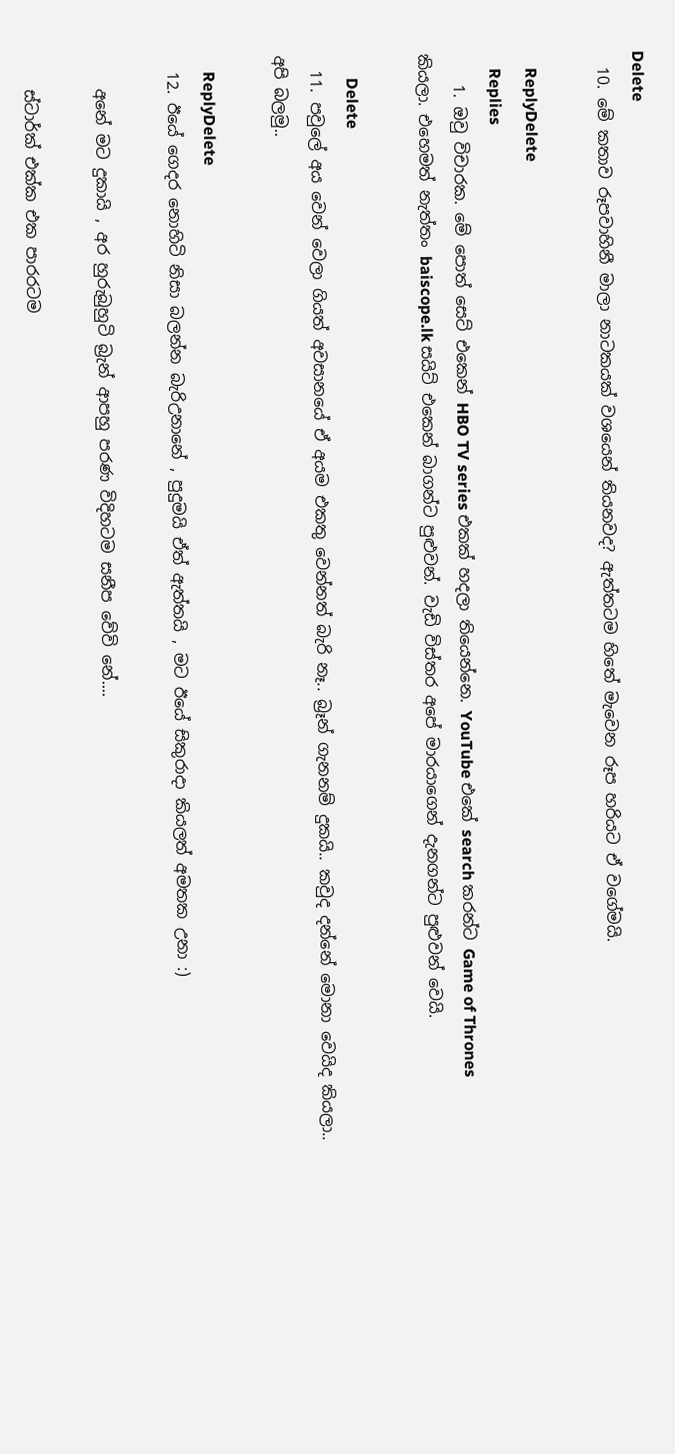Delete
  10. මේ කතාව රූපවාහිනී මාලා නාටකයක් වශයෙන් තියනවද? ඇත්තටම හිතේ මැවෙන රූප හරියට ඒ වගේමයි.

    ReplyDelete
    Replies
    1. ඔවු විචාරක. මේ පොත් සෙට් එකෙන් HBO TV series එකක් හදලා තියෙන්නෙ. YouTube එකේ search කරන්ට Game of Thrones කියලා. එහෙමත් නැත්තං baiscope.lk සයිට් එකෙන් බාගන්ට පුළුවන්. වැඩි විස්තර අපේ මාරයාගෙන් දැනගන්ට පුළුවන් වෙයි.

      Delete
  11. පවුලේ අය වෙන් වෙලා ගියත් අවසානයේ ඒ අයම එකතු වෙන්නත් බැරි නෑ.. බ්‍රෑන් ගැනනම් දුකයි.. කවුද දන්නේ මොනා වෙයිද කියලා.. අපි බලමු..

    ReplyDelete
  12. ඊයේ ගෙදර නොහිටි නිසා බලන්න බැරිඋනානේ , පුදුමයි ඒත් ඇත්තයි , මට ඊයේ සිකුරාදා කියලත් අමතක උනා :)

    අනේ මට දුකායි , අර හුරුබුහුටි බ්‍රැන් ආපහු පරණ විදිහටම සනීප වේවි නේ....

    ස්ටාර්ක් එක්ක එක පාරරටම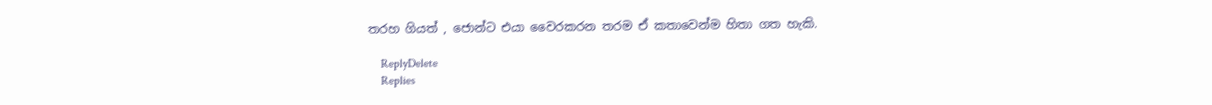තරහ ගියත් , ජොන්ට එයා වෛරකරන තරම ඒ කතාවෙන්ම හිතා ගත හැකි.

    ReplyDelete
    Replies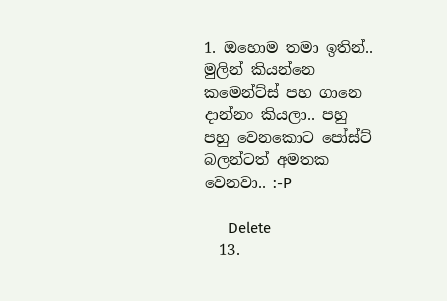1. ඔහොම තමා ඉතින්.. මුලින් කියන්නෙ කමෙන්ට්ස් පහ ගානෙ දාන්නං කියලා.. පහු පහු ‍වෙනකොට පෝස්ට් බලන්ටත් අමතක වෙනවා.. :-P

      Delete
  13.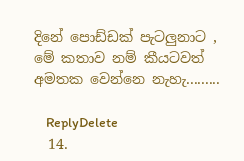දිනේ පොඩ්ඩක් පැටලුනාට , මේ කතාව නම් කීයටවත් අමතක වෙන්නෙ නැහැ.........

    ReplyDelete
  14.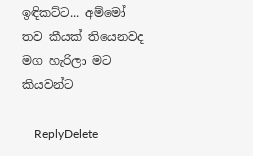ඉඳිකට්ට... අම්මෝ තව කීයක් තියෙනවද මග හැරිලා මට කියවන්ට

    ReplyDelete